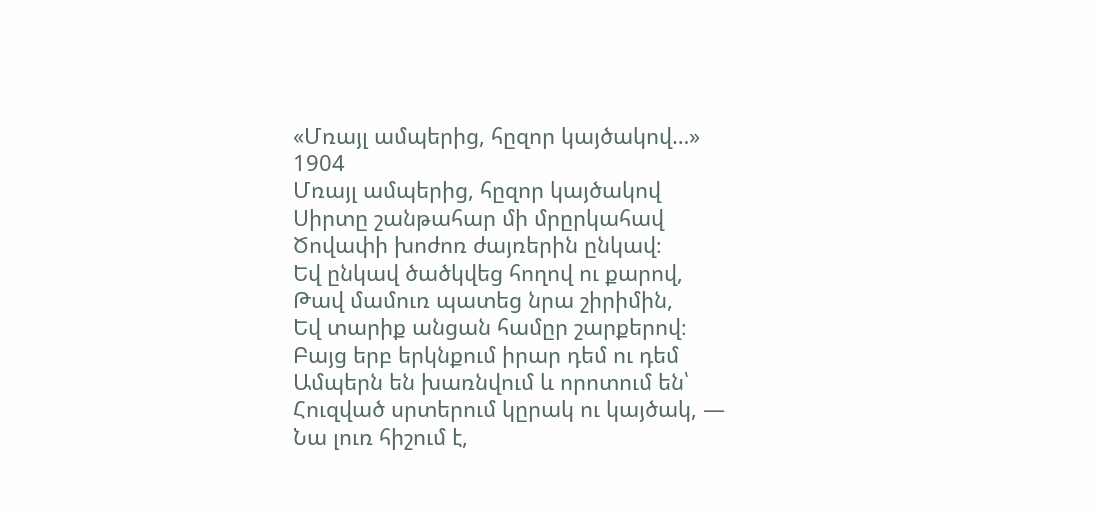«Մռայլ ամպերից, հըզոր կայծակով…»
1904
Մռայլ ամպերից, հըզոր կայծակով
Սիրտը շանթահար մի մրըրկահավ
Ծովափի խոժոռ ժայռերին ընկավ։
Եվ ընկավ ծածկվեց հողով ու քարով,
Թավ մամուռ պատեց նրա շիրիմին,
Եվ տարիք անցան համըր շարքերով։
Բայց երբ երկնքում իրար դեմ ու դեմ
Ամպերն են խառնվում և որոտում են՝
Հուզված սրտերում կըրակ ու կայծակ, —
Նա լուռ հիշում է,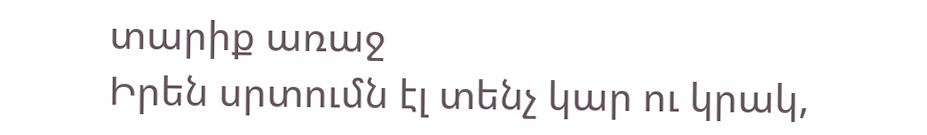տարիք առաջ
Իրեն սրտումն էլ տենչ կար ու կրակ,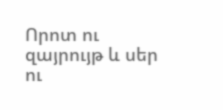Որոտ ու զայրույթ և սեր ու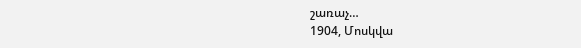շառաչ…
1904, Մոսկվա